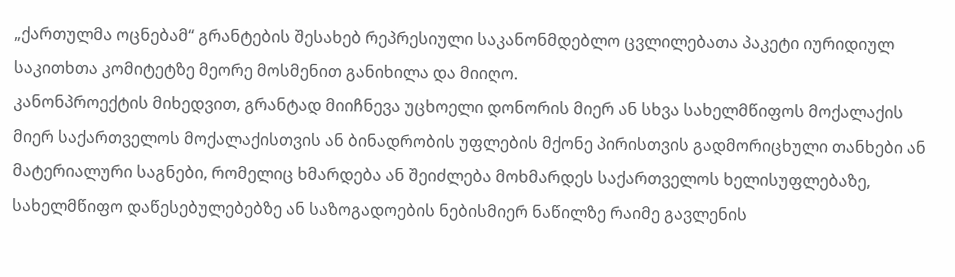„ქართულმა ოცნებამ“ გრანტების შესახებ რეპრესიული საკანონმდებლო ცვლილებათა პაკეტი იურიდიულ საკითხთა კომიტეტზე მეორე მოსმენით განიხილა და მიიღო.
კანონპროექტის მიხედვით, გრანტად მიიჩნევა უცხოელი დონორის მიერ ან სხვა სახელმწიფოს მოქალაქის მიერ საქართველოს მოქალაქისთვის ან ბინადრობის უფლების მქონე პირისთვის გადმორიცხული თანხები ან მატერიალური საგნები, რომელიც ხმარდება ან შეიძლება მოხმარდეს საქართველოს ხელისუფლებაზე, სახელმწიფო დაწესებულებებზე ან საზოგადოების ნებისმიერ ნაწილზე რაიმე გავლენის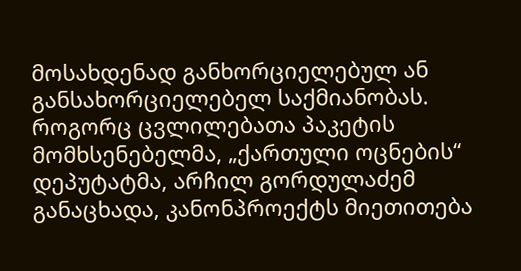მოსახდენად განხორციელებულ ან განსახორციელებელ საქმიანობას.
როგორც ცვლილებათა პაკეტის მომხსენებელმა, „ქართული ოცნების“ დეპუტატმა, არჩილ გორდულაძემ განაცხადა, კანონპროექტს მიეთითება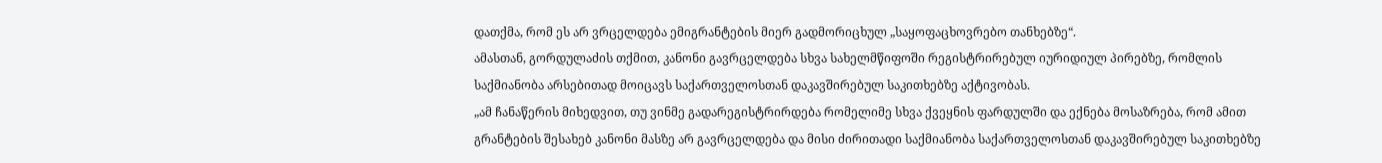დათქმა, რომ ეს არ ვრცელდება ემიგრანტების მიერ გადმორიცხულ „საყოფაცხოვრებო თანხებზე“.
ამასთან, გორდულაძის თქმით, კანონი გავრცელდება სხვა სახელმწიფოში რეგისტრირებულ იურიდიულ პირებზე, რომლის საქმიანობა არსებითად მოიცავს საქართველოსთან დაკავშირებულ საკითხებზე აქტივობას.
„ამ ჩანაწერის მიხედვით, თუ ვინმე გადარეგისტრირდება რომელიმე სხვა ქვეყნის ფარდულში და ექნება მოსაზრება, რომ ამით გრანტების შესახებ კანონი მასზე არ გავრცელდება და მისი ძირითადი საქმიანობა საქართველოსთან დაკავშირებულ საკითხებზე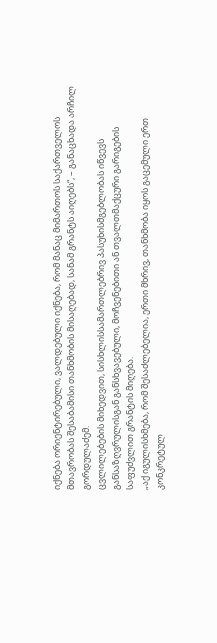იქნება ორიენტირებული, ვალდებული იქნება, რომ მანაც მიმართოს საქართველოს მთავრობას შესაბამისი თანხმობის მისაღებად, სანამ გრანტს აიღებს“, – განაცხადა არჩილ გორდულაძემ.
ცვლილებების მიხედვით, სისხლისსამართლებრივ პასუხისმგებლობას იწვევს განსაზღვრულისგან განსხვავებული, მოჩვენებითი ან თვალთმაქცური გარიგების საფუძვლით გრანტის მიღება.
„აქ იგულისხმება, რომ შესაძლებელია, ერთი მხრივ, თანხმობა იყოს გაცემული ერთ კონკრეტულ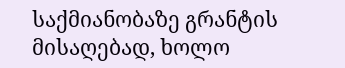საქმიანობაზე გრანტის მისაღებად, ხოლო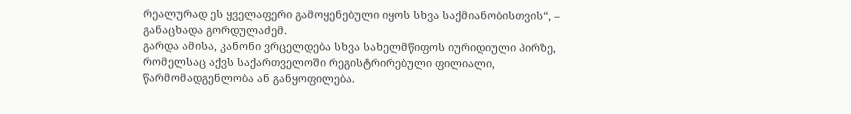რეალურად ეს ყველაფერი გამოყენებული იყოს სხვა საქმიანობისთვის“, – განაცხადა გორდულაძემ.
გარდა ამისა, კანონი ვრცელდება სხვა სახელმწიფოს იურიდიული პირზე, რომელსაც აქვს საქართველოში რეგისტრირებული ფილიალი, წარმომადგენლობა ან განყოფილება.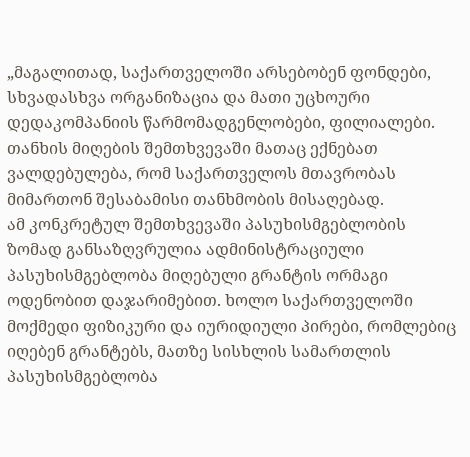„მაგალითად, საქართველოში არსებობენ ფონდები, სხვადასხვა ორგანიზაცია და მათი უცხოური დედაკომპანიის წარმომადგენლობები, ფილიალები. თანხის მიღების შემთხვევაში მათაც ექნებათ ვალდებულება, რომ საქართველოს მთავრობას მიმართონ შესაბამისი თანხმობის მისაღებად.
ამ კონკრეტულ შემთხვევაში პასუხისმგებლობის ზომად განსაზღვრულია ადმინისტრაციული პასუხისმგებლობა მიღებული გრანტის ორმაგი ოდენობით დაჯარიმებით. ხოლო საქართველოში მოქმედი ფიზიკური და იურიდიული პირები, რომლებიც იღებენ გრანტებს, მათზე სისხლის სამართლის პასუხისმგებლობა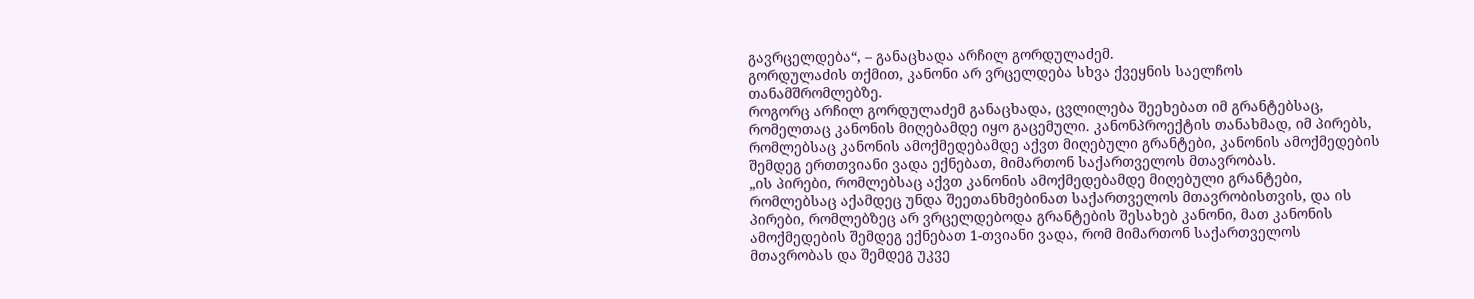გავრცელდება“, – განაცხადა არჩილ გორდულაძემ.
გორდულაძის თქმით, კანონი არ ვრცელდება სხვა ქვეყნის საელჩოს თანამშრომლებზე.
როგორც არჩილ გორდულაძემ განაცხადა, ცვლილება შეეხებათ იმ გრანტებსაც, რომელთაც კანონის მიღებამდე იყო გაცემული. კანონპროექტის თანახმად, იმ პირებს, რომლებსაც კანონის ამოქმედებამდე აქვთ მიღებული გრანტები, კანონის ამოქმედების შემდეგ ერთთვიანი ვადა ექნებათ, მიმართონ საქართველოს მთავრობას.
„ის პირები, რომლებსაც აქვთ კანონის ამოქმედებამდე მიღებული გრანტები, რომლებსაც აქამდეც უნდა შეეთანხმებინათ საქართველოს მთავრობისთვის, და ის პირები, რომლებზეც არ ვრცელდებოდა გრანტების შესახებ კანონი, მათ კანონის ამოქმედების შემდეგ ექნებათ 1-თვიანი ვადა, რომ მიმართონ საქართველოს მთავრობას და შემდეგ უკვე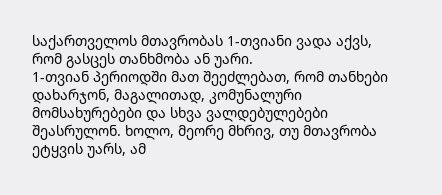საქართველოს მთავრობას 1-თვიანი ვადა აქვს, რომ გასცეს თანხმობა ან უარი.
1-თვიან პერიოდში მათ შეეძლებათ, რომ თანხები დახარჯონ, მაგალითად, კომუნალური მომსახურებები და სხვა ვალდებულებები შეასრულონ. ხოლო, მეორე მხრივ, თუ მთავრობა ეტყვის უარს, ამ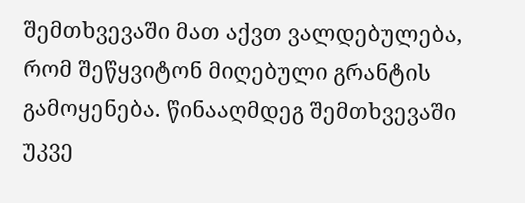შემთხვევაში მათ აქვთ ვალდებულება, რომ შეწყვიტონ მიღებული გრანტის გამოყენება. წინააღმდეგ შემთხვევაში უკვე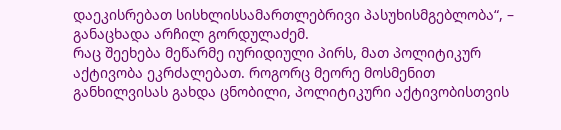დაეკისრებათ სისხლისსამართლებრივი პასუხისმგებლობა“, – განაცხადა არჩილ გორდულაძემ.
რაც შეეხება მეწარმე იურიდიული პირს, მათ პოლიტიკურ აქტივობა ეკრძალებათ. როგორც მეორე მოსმენით განხილვისას გახდა ცნობილი, პოლიტიკური აქტივობისთვის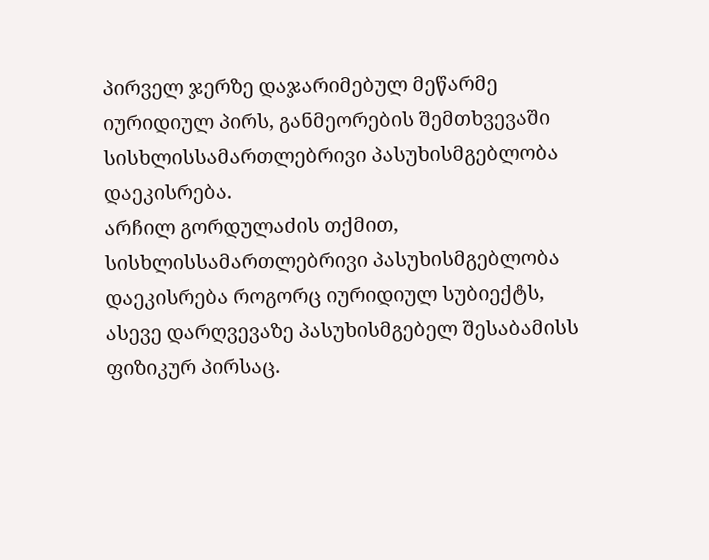პირველ ჯერზე დაჯარიმებულ მეწარმე იურიდიულ პირს, განმეორების შემთხვევაში სისხლისსამართლებრივი პასუხისმგებლობა დაეკისრება.
არჩილ გორდულაძის თქმით, სისხლისსამართლებრივი პასუხისმგებლობა დაეკისრება როგორც იურიდიულ სუბიექტს, ასევე დარღვევაზე პასუხისმგებელ შესაბამისს ფიზიკურ პირსაც.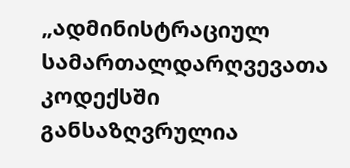„ადმინისტრაციულ სამართალდარღვევათა კოდექსში განსაზღვრულია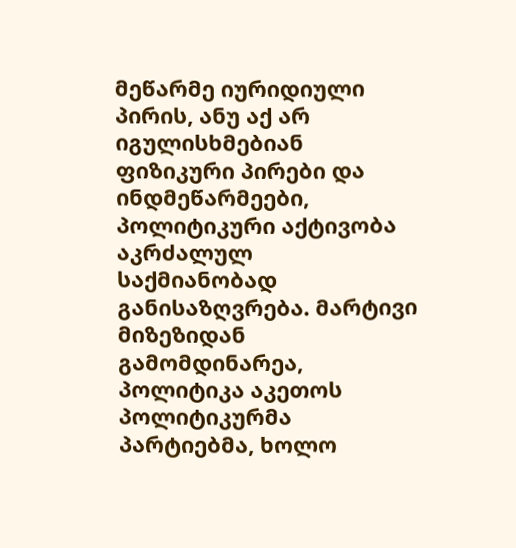მეწარმე იურიდიული პირის, ანუ აქ არ იგულისხმებიან ფიზიკური პირები და ინდმეწარმეები, პოლიტიკური აქტივობა აკრძალულ საქმიანობად განისაზღვრება. მარტივი მიზეზიდან გამომდინარეა, პოლიტიკა აკეთოს პოლიტიკურმა პარტიებმა, ხოლო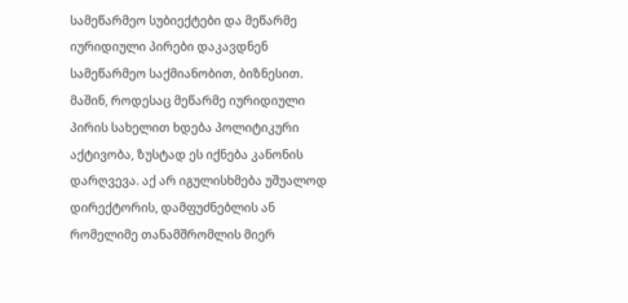სამეწარმეო სუბიექტები და მეწარმე იურიდიული პირები დაკავდნენ სამეწარმეო საქმიანობით, ბიზნესით. მაშინ, როდესაც მეწარმე იურიდიული პირის სახელით ხდება პოლიტიკური აქტივობა, ზუსტად ეს იქნება კანონის დარღვევა. აქ არ იგულისხმება უშუალოდ დირექტორის, დამფუძნებლის ან რომელიმე თანამშრომლის მიერ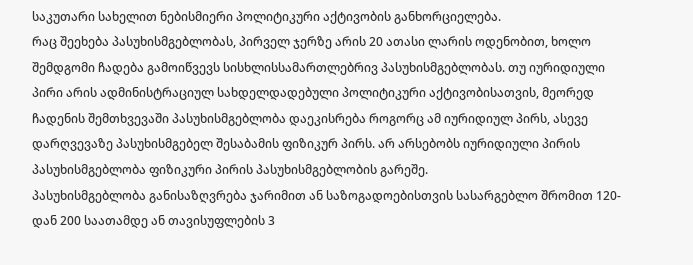საკუთარი სახელით ნებისმიერი პოლიტიკური აქტივობის განხორციელება.
რაც შეეხება პასუხისმგებლობას, პირველ ჯერზე არის 20 ათასი ლარის ოდენობით, ხოლო შემდგომი ჩადება გამოიწვევს სისხლისსამართლებრივ პასუხისმგებლობას. თუ იურიდიული პირი არის ადმინისტრაციულ სახდელდადებული პოლიტიკური აქტივობისათვის, მეორედ ჩადენის შემთხვევაში პასუხისმგებლობა დაეკისრება როგორც ამ იურიდიულ პირს, ასევე დარღვევაზე პასუხისმგებელ შესაბამის ფიზიკურ პირს. არ არსებობს იურიდიული პირის პასუხისმგებლობა ფიზიკური პირის პასუხისმგებლობის გარეშე.
პასუხისმგებლობა განისაზღვრება ჯარიმით ან საზოგადოებისთვის სასარგებლო შრომით 120-დან 200 საათამდე ან თავისუფლების 3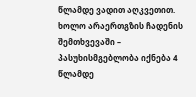წლამდე ვადით აღკვეთით. ხოლო არაერთგზის ჩადენის შემთხვევაში – პასუხისმგებლობა იქნება 4 წლამდე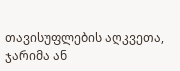თავისუფლების აღკვეთა, ჯარიმა ან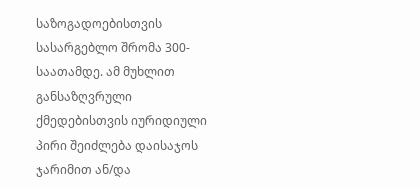საზოგადოებისთვის სასარგებლო შრომა 300-საათამდე. ამ მუხლით განსაზღვრული ქმედებისთვის იურიდიული პირი შეიძლება დაისაჯოს ჯარიმით ან/და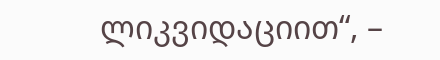ლიკვიდაციით“, –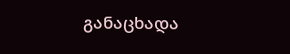განაცხადა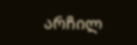არჩილ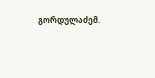გორდულაძემ.